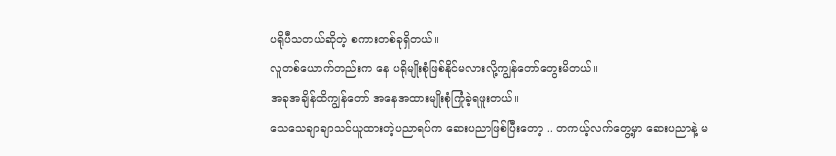ပရိုပီသတယ်ဆိုတဲ့ စကားတစ်ခုရှိတယ်။
လူတစ်ယောက်တည်းက နေ ပရိုမျိုးစုံဖြစ်နိုင်မလားလို့ကျွန်တော်တွေးမိတယ်။
အခုအချိန်ထိကျွန်တော် အနေအထားမျိုးစုံကြုံခဲ့ရဖူးတယ်။
သေသေချာချာသင်ယူထားတဲ့ပညာရပ်က ဆေးပညာဖြစ်ပြီးတော့ .. တကယ့်လက်တွေ့မှာ ဆေးပညာနဲ့ မ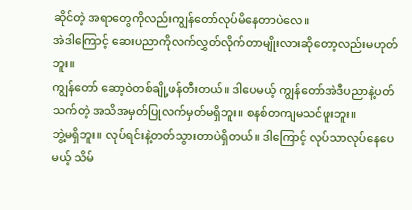ဆိုင်တဲ့ အရာတွေကိုလည်းကျွန်တော်လုပ်မိနေတာပဲလေ။
အဲဒါကြောင့် ဆေးပညာကိုလက်လွှတ်လိုက်တာမျိုးလားဆိုတော့လည်းမဟုတ်ဘူး။
ကျွန်တော် ဆော့ဝဲတစ်ချို့ဖန်တီးတယ်။ ဒါပေမယ့် ကျွန်တော်အဲဒီပညာနဲ့ပတ်သက်တဲ့ အသိအမှတ်ပြုလက်မှတ်မရှိဘူး။ စနစ်တကျမသင်ဖူးဘူး။
ဘွဲ့မရှိဘူး။ လုပ်ရင်းနဲ့တတ်သွားတာပဲရှိတယ်။ ဒါကြောင့် လုပ်သာလုပ်နေပေမယ့် သိမ်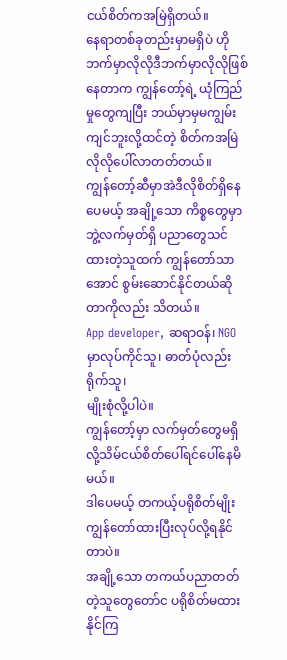ငယ်စိတ်ကအမြဲရှိတယ်။
နေရာတစ်ခုတည်းမှာမရှိပဲ ဟိုဘက်မှာလိုလိုဒီဘက်မှာလိုလိုဖြစ်နေတာက ကျွန်တော့်ရဲ့ ယုံကြည်မှုတွေကျပြီး ဘယ်မှာမှမကျွမ်းကျင်ဘူးလို့ထင်တဲ့ စိတ်ကအမြဲလိုလိုပေါ်လာတတ်တယ်။
ကျွန်တော့်ဆီမှာအဲဒီလိုစိတ်ရှိနေပေမယ့် အချို့သော ကိစ္စတွေမှာ ဘွဲ့လက်မှတ်ရှိ ပညာတွေသင်ထားတဲ့သူထက် ကျွန်တော်သာအောင် စွမ်းဆောင်နိုင်တယ်ဆိုတာကိုလည်း သိတယ်။
App developer, ဆရာဝန်၊ NGO မှာလုပ်ကိုင်သူ၊ ဓာတ်ပုံလည်းရိုက်သူ၊
မျိုးစုံလို့ပါပဲ။
ကျွန်တော့်မှာ လက်မှတ်တွေမရှိလို့သိမ်ငယ်စိတ်ပေါ်ရင်ပေါ်နေမိမယ်။
ဒါပေမယ့် တကယ့်ပရိုစိတ်မျိုးကျွန်တော်ထားပြီးလုပ်လို့ရနိုင်တာပဲ။
အချို့သော တကယ်ပညာတတ်တဲ့သူတွေတော်င ပရိုစိတ်မထားနိုင်ကြ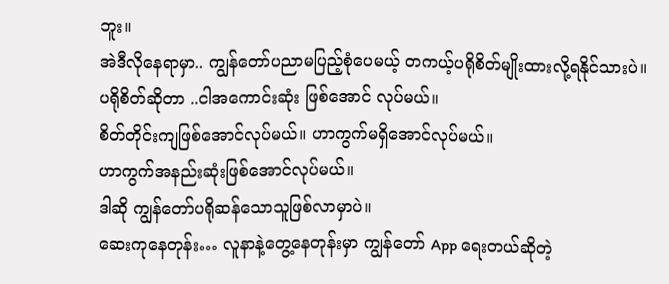ဘူး။
အဲဒီလိုနေရာမှာ.. ကျွန်တော်ပညာမပြည့်စုံပေမယ့် တကယ့်ပရိုစိတ်မျိုးထားလို့ရနိုင်သားပဲ။
ပရိုစိတ်ဆိုတာ ..ငါအကောင်းဆုံး ဖြစ်အောင် လုပ်မယ်။
စိတ်တိုင်းကျဖြစ်အောင်လုပ်မယ်။ ဟာကွက်မရှိအောင်လုပ်မယ်။
ဟာကွက်အနည်းဆုံးဖြစ်အောင်လုပ်မယ်။
ဒါဆို ကျွန်တော်ပရိုဆန်သောသူဖြစ်လာမှာပဲ။
ဆေးကုနေတုန်း… လူနာနဲ့တွေ့နေတုန်းမှာ ကျွန်တော် App ရေးတယ်ဆိုတဲ့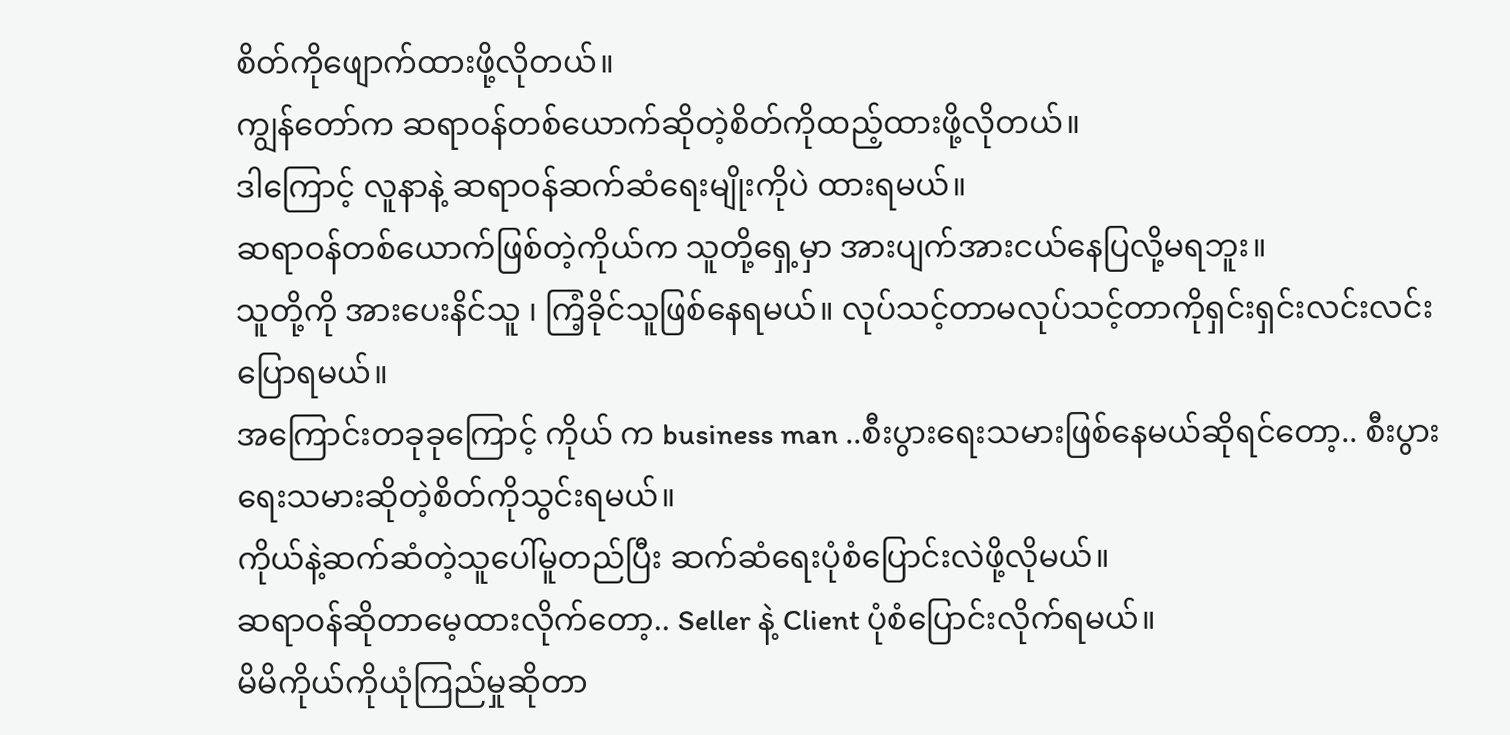စိတ်ကိုဖျောက်ထားဖို့လိုတယ်။
ကျွန်တော်က ဆရာဝန်တစ်ယောက်ဆိုတဲ့စိတ်ကိုထည့်ထားဖို့လိုတယ်။
ဒါကြောင့် လူနာနဲ့ ဆရာဝန်ဆက်ဆံရေးမျိုးကိုပဲ ထားရမယ်။
ဆရာဝန်တစ်ယောက်ဖြစ်တဲ့ကိုယ်က သူတို့ရှေ့မှာ အားပျက်အားငယ်နေပြလို့မရဘူး။
သူတို့ကို အားပေးနိင်သူ ၊ ကြံ့ခိုင်သူဖြစ်နေရမယ်။ လုပ်သင့်တာမလုပ်သင့်တာကိုရှင်းရှင်းလင်းလင်းပြောရမယ်။
အကြောင်းတခုခုကြောင့် ကိုယ် က business man ..စီးပွားရေးသမားဖြစ်နေမယ်ဆိုရင်တော့.. စီးပွားရေးသမားဆိုတဲ့စိတ်ကိုသွင်းရမယ်။
ကိုယ်နဲ့ဆက်ဆံတဲ့သူပေါ်မူတည်ပြီး ဆက်ဆံရေးပုံစံပြောင်းလဲဖို့လိုမယ်။
ဆရာဝန်ဆိုတာမေ့ထားလိုက်တော့.. Seller နဲ့ Client ပုံစံပြောင်းလိုက်ရမယ်။
မိမိကိုယ်ကိုယုံကြည်မှုဆိုတာ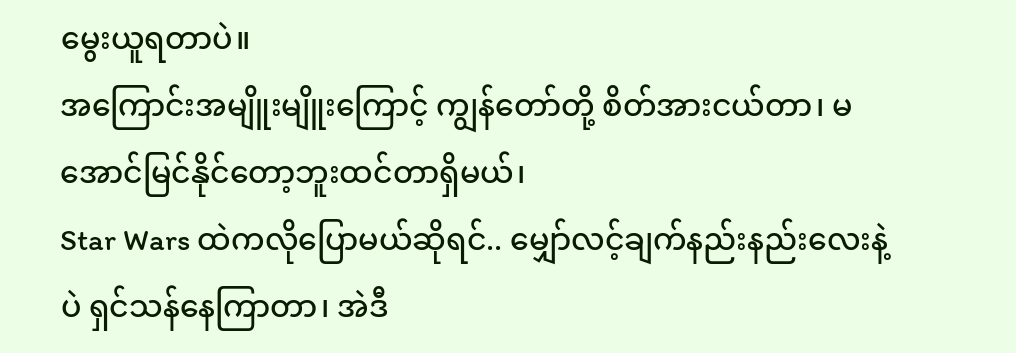မွေးယူရတာပဲ။
အကြောင်းအမျိူးမျိူးကြောင့် ကျွန်တော်တို့ စိတ်အားငယ်တာ၊ မအောင်မြင်နိုင်တော့ဘူးထင်တာရှိမယ်၊
Star Wars ထဲကလိုပြောမယ်ဆိုရင်.. မျှော်လင့်ချက်နည်းနည်းလေးနဲ့ပဲ ရှင်သန်နေကြာတာ၊ အဲဒီ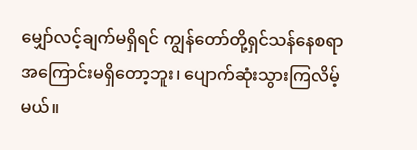မျှော်လင့်ချက်မရှိရင် ကျွန်တော်တို့ရှင်သန်နေစရာအကြောင်းမရှိတော့ဘူး၊ ပျောက်ဆုံးသွားကြလိမ့်မယ်။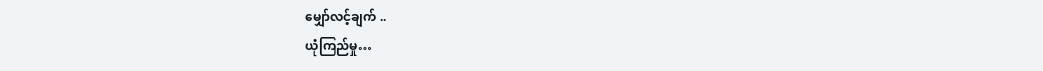မျှော်လင့်ချက် ..
ယုံကြည်မှု…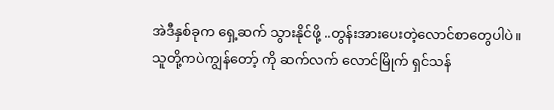အဲဒီနှစ်ခုက ရှေ့ဆက် သွားနိုင်ဖို့ ..တွန်းအားပေးတဲ့လောင်စာတွေပါပဲ။
သူတို့ကပဲကျွန်တော့် ကို ဆက်လက် လောင်မြိုက် ရှင်သန်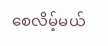စေလိမ့်မယ်